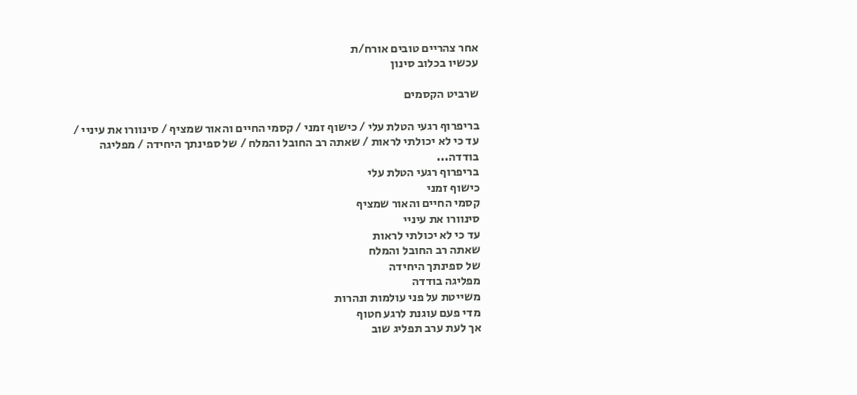אחר צהריים טובים אורח/ת
עכשיו בכלוב סינון

שרביט הקסמים

בריפרוף רגעי הטלת עלי / כישוף זמני / קסמי החיים והאור שמציף / סינוורו את עיניי / עד כי לא יכולתי לראות / שאתה רב החובל והמלח / של ספינתך היחידה / מפליגה בודדה...
בריפרוף רגעי הטלת עלי
כישוף זמני
קסמי החיים והאור שמציף
סינוורו את עיניי
עד כי לא יכולתי לראות
שאתה רב החובל והמלח
של ספינתך היחידה
מפליגה בודדה
משייטת על פני עולמות ונהרות
מדי פעם עוגנת לרגע חטוף
אך לעת ערב תפליג שוב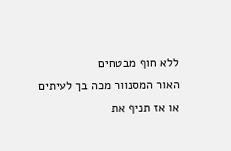ללא חוף מבטחים
האור המסנוור מכה בך לעיתים
או אז תניף את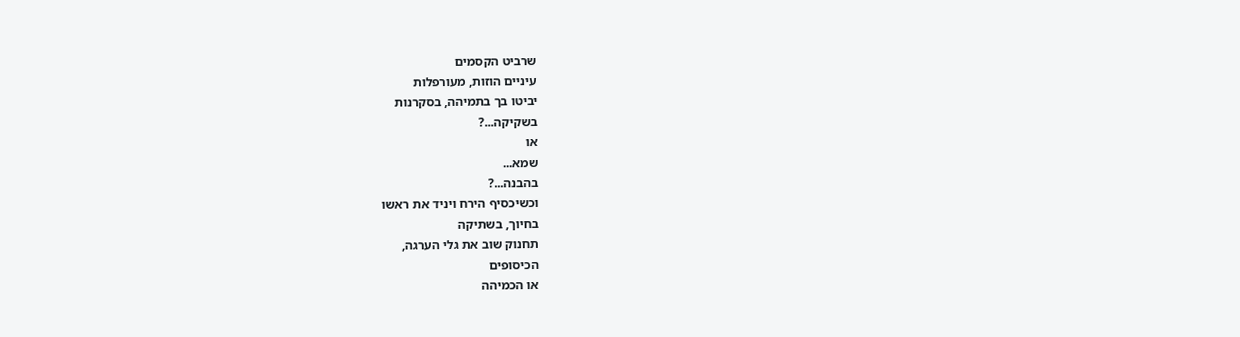שרביט הקסמים
עיניים הוזות, מעורפלות
יביטו בך בתמיהה, בסקרנות
בשקיקה...?
או
שמא...
בהבנה...?
וכשיכסיף הירח ויניד את ראשו
בחיוך, בשתיקה
תחנוק שוב את גלי הערגה,
הכיסופים
או הכמיהה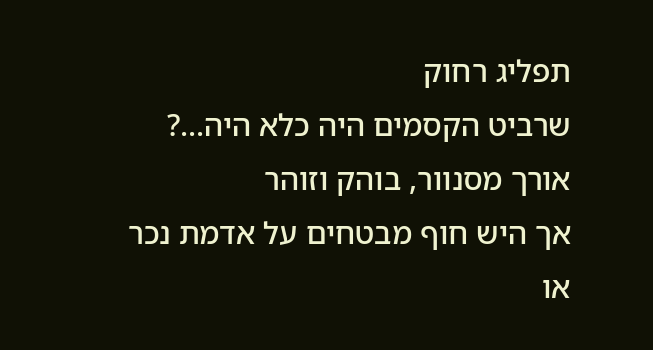תפליג רחוק
שרביט הקסמים היה כלא היה...?
אורך מסנוור, בוהק וזוהר
אך היש חוף מבטחים על אדמת נכר
או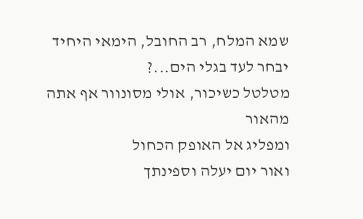שמא המלח, רב החובל, הימאי היחיד
יבחר לעד בגלי הים...?
מטלטל כשיכור, אולי מסונוור אף אתה מהאור
ומפליג אל האופק הכחול
ואור יום יעלה וספינתך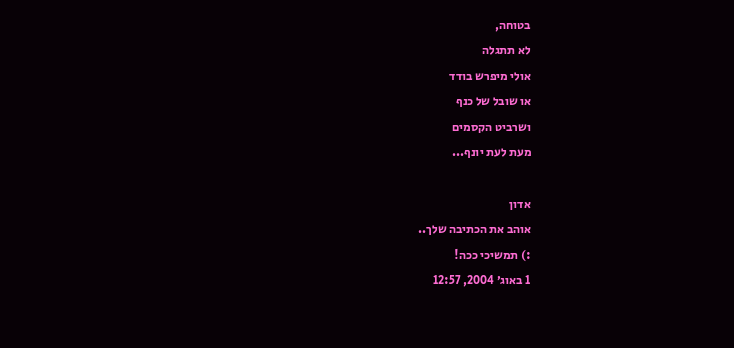בטוחה,
לא תתגלה
אולי מיפרש בודד
או שובל של כנף
ושרביט הקסמים
מעת לעת יונף...

אדון
אוהב את הכתיבה שלך..
:) תמשיכי ככה!
1 באוג׳ 2004, 12:57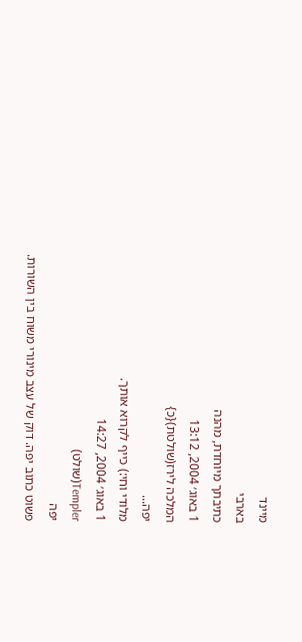מיינד
בארבי
כתיבתך מיוחדת, מהנה
1 באוג׳ 2004, 13:12
המלכה לירז(שולטת){כ}
יפה...
מלודי וחי:) כייף לקרוא אותך.
1 באוג׳ 2004, 14:27
Templer(שולט)
יפה
פשוט כתוב יפה. דוק של עצב מינורי משוח בין השורות.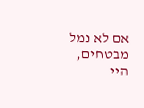אם לא נמל מבטחים, היי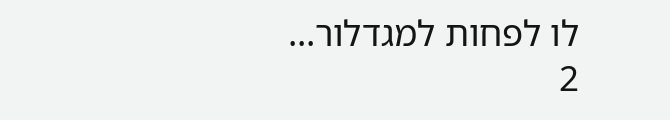לו לפחות למגדלור...
2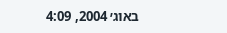באוג׳ 2004, 4:09